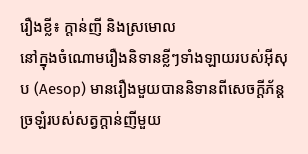រឿងខ្លី៖ ក្តាន់ញី និងស្រមោល
នៅក្នុងចំណោមរឿងនិទានខ្លីៗទាំងឡាយរបស់អ៊ីសុប (Aesop) មានរឿងមួយបាននិទានពីសេចក្ដីភ័ន្ដច្រឡំរបស់សត្វក្ដាន់ញីមួយ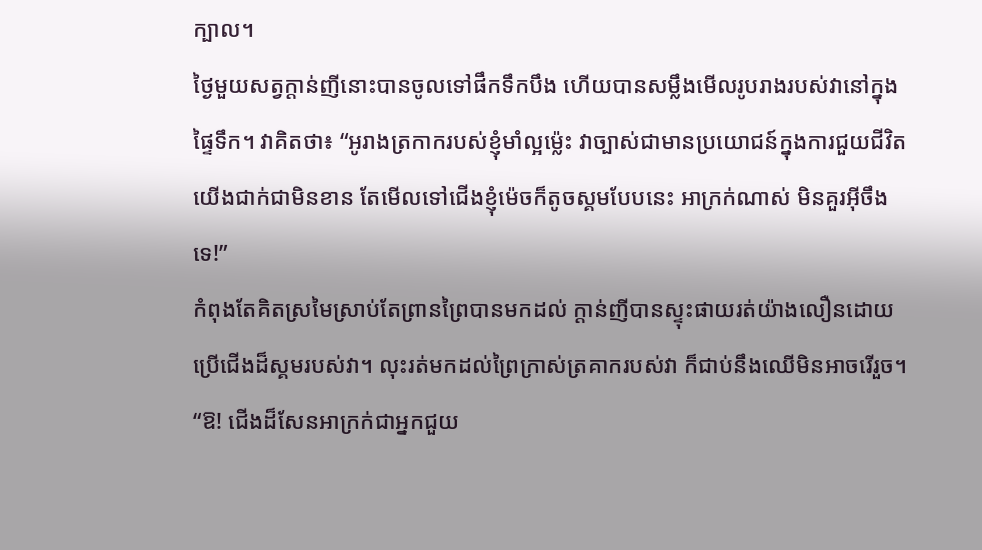ក្បាល។
ថ្ងៃមួយសត្វក្ដាន់ញីនោះបានចូលទៅផឹកទឹកបឹង ហើយបានសម្លឹងមើលរូបរាងរបស់វានៅក្នុងផ្ទៃទឹក។ វាគិតថា៖ “អូរាងត្រកាករបស់ខ្ញុំមាំល្អម្ល៉េះ វាច្បាស់ជាមានប្រយោជន៍ក្នុងការជួយជីវិតយើងជាក់ជាមិនខាន តែមើលទៅជើងខ្ញុំម៉េចក៏តូចស្គមបែបនេះ អាក្រក់ណាស់ មិនគួរអ៊ីចឹងទេ!”
កំពុងតែគិតស្រមៃស្រាប់តែព្រានព្រៃបានមកដល់ ក្ដាន់ញីបានស្ទុះផាយរត់យ៉ាងលឿនដោយប្រើជើងដ៏ស្គមរបស់វា។ លុះរត់មកដល់ព្រៃក្រាស់ត្រគាករបស់វា ក៏ជាប់នឹងឈើមិនអាចរើរួច។ “ឱ! ជើងដ៏សែនអាក្រក់ជាអ្នកជួយ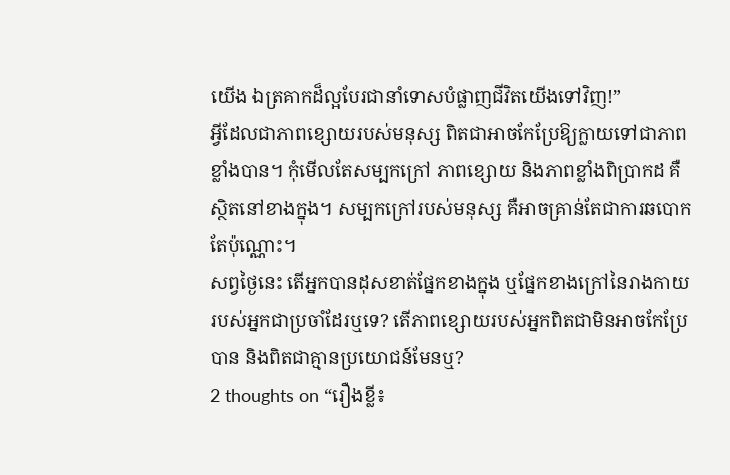យើង ឯត្រគាកដ៏ល្អបែរជានាំទោសបំផ្លាញជីវិតយើងទៅវិញ!”
អ្វីដែលជាភាពខ្សោយរបស់មនុស្ស ពិតជាអាចកែប្រែឱ្យក្លាយទៅជាភាពខ្លាំងបាន។ កុំមើលតែសម្បកក្រៅ ភាពខ្សោយ និងភាពខ្លាំងពិប្រាកដ គឺស្ថិតនៅខាងក្នុង។ សម្បកក្រៅរបស់មនុស្ស គឺអាចគ្រាន់តែជាការឆបោកតែប៉ុណ្ណោះ។
សព្វថ្ងៃនេះ តើអ្នកបានដុសខាត់ផ្នែកខាងក្នុង ឬផ្នែកខាងក្រៅនៃរាងកាយរបស់អ្នកជាប្រចាំដែរឬទេ? តើភាពខ្សោយរបស់អ្នកពិតជាមិនអាចកែប្រែបាន និងពិតជាគ្មានប្រយោជន៍មែនឬ?
2 thoughts on “រឿងខ្លី៖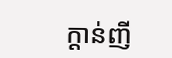ក្តាន់ញី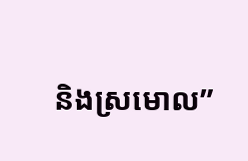និងស្រមោល”